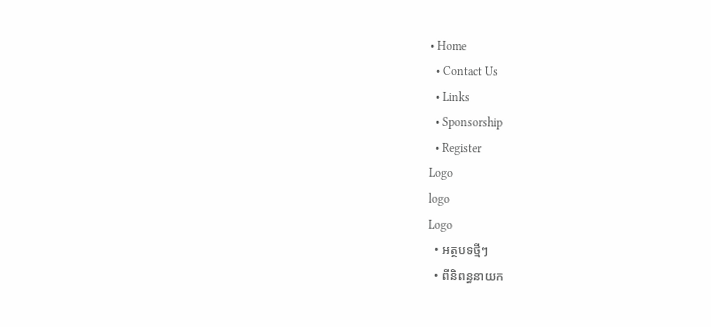• Home
  • Contact Us
  • Links
  • Sponsorship
  • Register
Logo
logo
Logo
  • អត្ថបទថ្មីៗ
  • ពីនិពន្ធនាយក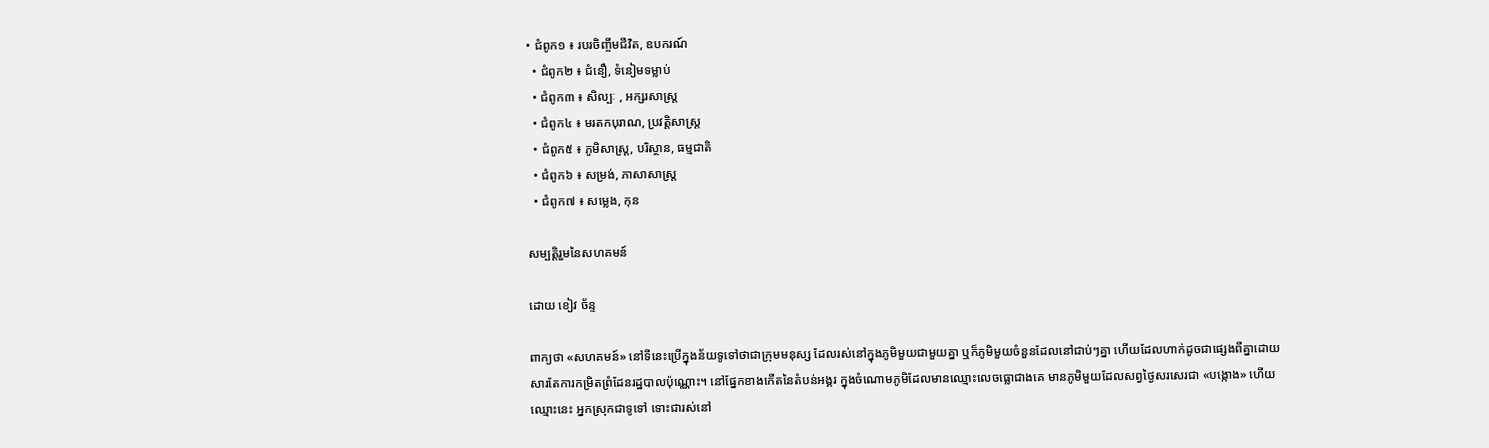• ជំពូក១ ៖ របរចិញ្ចឹមជីវិត, ឧបករណ៍
  • ជំពូក២ ៖ ជំនឿ, ទំនៀមទម្លាប់
  • ជំពូក៣ ៖ សិល្បៈ , អក្សរសាស្រ្ត
  • ជំពូក៤ ៖ មរតកបុរាណ, ប្រវត្តិសាស្រ្ត
  • ជំពូក៥ ៖ ភូមិសាស្រ្ត, បរិស្ថាន, ធម្មជាតិ
  • ជំពូក៦ ៖ សម្រង់, ភាសាសាស្រ្ត
  • ជំពូក៧ ៖ សម្លេង, កុន

សម្បត្តិរួមនៃសហគមន៍

ដោយ ខៀវ ច័ន្ទ

ពាក្យថា «សហគមន៍» នៅទីនេះប្រើក្នុងន័យទូទៅថាជាក្រុមមនុស្ស ដែលរស់នៅក្នុងភូមិមួយជាមួយគ្នា ឬក៏ភូមិមួយចំនួនដែលនៅជាប់ៗគ្នា ហើយដែលហាក់ដូចជាផ្សេងពីគ្នាដោយសារតែការកម្រិតព្រំដែនរដ្ឋបាលប៉ុណ្ណោះ។ នៅផ្នែកខាងកើតនៃតំបន់អង្គរ ក្នុងចំណោមភូមិដែលមានឈ្មោះលេចធ្លោជាងគេ មានភូមិមួយដែលសព្វថ្ងៃសរសេរជា «បង្កោង» ហើយឈ្មោះនេះ អ្នកស្រុកជាទូទៅ ទោះជារស់នៅ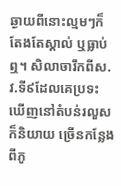ឆ្ងាយពីនោះល្មមៗក៏តែងតែស្គាល់ ឬធ្លាប់ឮ។ សិលាចារឹកពីស.វ.ទី៩ដែលគេប្រទះឃើញនៅតំបន់រលួសក៏និយាយ ច្រើនកន្លែងពីភូ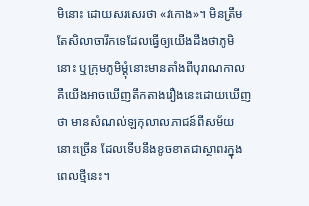មិនោះ ដោយសរសេរថា «វកោង»។ មិនត្រឹមតែសិលាចារឹកទេដែលធ្វើឲ្យយើងដឹងថាភូមិនោះ ឬក្រុមភូមិម្ដុំនោះមានតាំងពីបុរាណកាល គឺយើងអាចឃើញតឹកតាងរឿងនេះដោយឃើញថា មានសំណល់ឡកុលាលភាជន៍ពីសម័យនោះច្រើន ដែលទើបនឹងខូចខាតជាស្ថាពរក្នុងពេលថ្មីនេះ។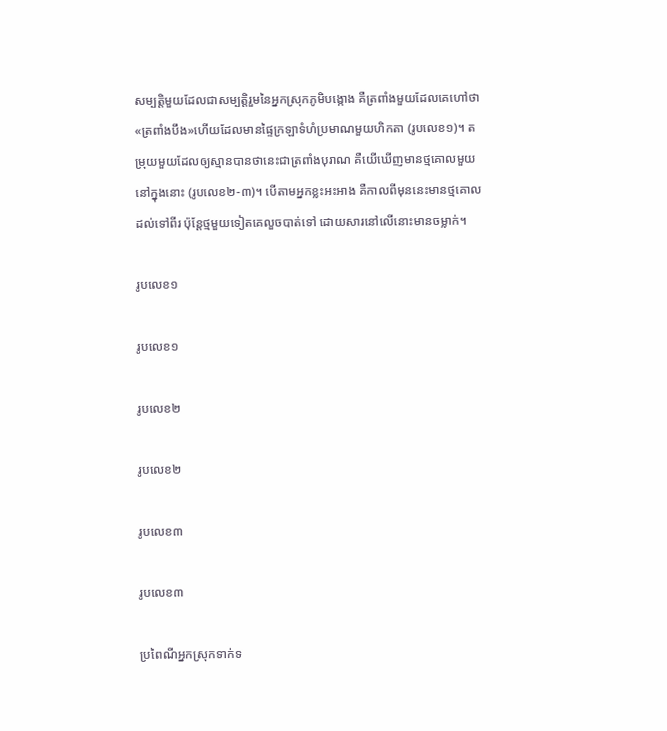សម្បត្តិមួយដែលជាសម្បត្តិរួមនៃអ្នកស្រុកភូមិបង្កោង គឺត្រពាំងមួយដែលគេហៅថា «ត្រពាំងបឹង»ហើយដែលមានផ្ទៃក្រឡាទំហំប្រមាណមួយហិកតា (រូបលេខ១)។ តម្រុយមួយដែលឲ្យស្មានបានថានេះជាត្រពាំងបុរាណ គឺយើឃើញមានថ្មគោលមួយនៅក្នុងនោះ (រូបលេខ២-៣)។ បើតាមអ្នកខ្លះអះអាង គឺកាលពីមុននេះមានថ្មគោលដល់ទៅពីរ ប៉ុន្តែថ្មមួយទៀតគេលួចបាត់ទៅ ដោយសារនៅលើនោះមានចម្លាក់។

រូបលេខ១

រូបលេខ១

រូបលេខ២

រូបលេខ២

រូបលេខ៣

រូបលេខ៣

ប្រពៃណីអ្នកស្រុកទាក់ទ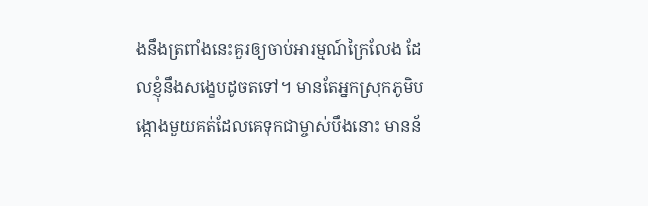ងនឹងត្រពាំងនេះគួរឲ្យចាប់អារម្មណ៍ក្រៃលែង ដែលខ្ញុំនឹងសង្ខេបដូចតទៅ។ មានតែអ្នកស្រុកភូមិបង្កោងមួយគត់ដែលគេទុកជាម្ចាស់បឹងនោះ មានន័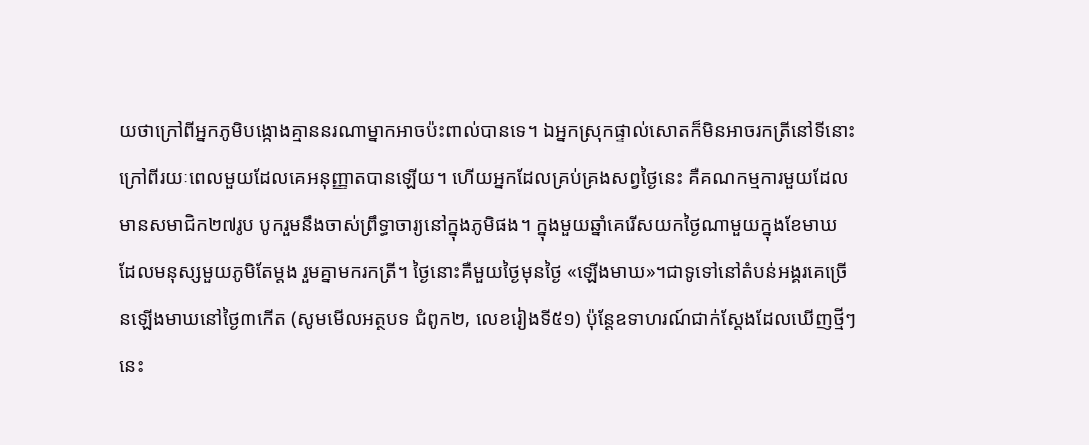យថាក្រៅពីអ្នកភូមិបង្កោងគ្មាននរណាម្នាកអាចប៉ះពាល់បានទេ។ ឯអ្នកស្រុកផ្ទាល់សោតក៏មិនអាចរកត្រីនៅទីនោះក្រៅពីរយៈពេលមួយដែលគេអនុញ្ញាតបានឡើយ។ ហើយអ្នកដែលគ្រប់គ្រងសព្វថ្ងៃនេះ គឺគណកម្មការមួយដែលមានសមាជិក២៧រូប បូករួមនឹងចាស់ព្រឹទ្ធាចារ្យនៅក្នុងភូមិផង។ ក្នុងមួយឆ្នាំគេរើសយកថ្ងៃណាមួយក្នុងខែមាឃ ដែលមនុស្សមួយភូមិតែម្តង រួមគ្នាមករកត្រី។ ថ្ងៃនោះគឺមួយថ្ងៃមុនថ្ងៃ «ឡើងមាឃ»។ជាទូទៅនៅតំបន់អង្គរគេច្រើនឡើងមាឃនៅថ្ងៃ៣កើត (សូមមើលអត្ថបទ ជំពូក២, លេខរៀងទី៥១) ប៉ុន្តែឧទាហរណ៍ជាក់ស្តែងដែលឃើញថ្មីៗនេះ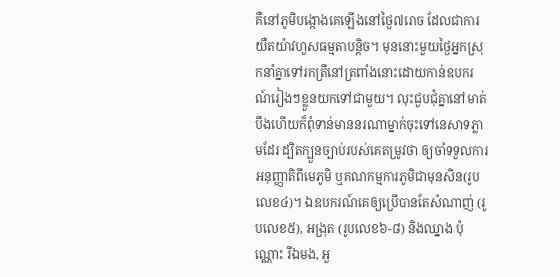គឺនៅភូមិបង្កោងគេឡើងនៅថ្ងៃ៧រោច ដែលជាការយឺតយ៉ាវហួសធម្មតាបន្តិច។ មុននោះមួយថ្ងៃអ្នកស្រុកនាំគ្នាទៅរកត្រីនៅត្រពាំងនោះដោយកាន់ឧបករណ៍រៀងៗខ្លួនយកទៅជាមួយ។ លុះជួបជុំគ្នានៅមាត់បឹងហើយក៏ពុំទាន់មាននរណាម្នាក់ចុះទៅនេសាទភ្លាមដែរ ដ្បិតក្បួនច្បាប់របស់គេតម្រូវថា ឲ្យចាំទទួលការអនុញ្ញាតិពីមេភូមិ ឬគណកម្មការភូមិជាមុនសិន(រូបលេខ៤)។ ឯឧបករណ៍គេឲ្យប្រើបានតែសំណាញ់ (រូបលេខ៥), អង្រុត (រូបលេខ៦-៨) និងឈ្នាង ប៉ុណ្ណោះ រីឯមង, អួ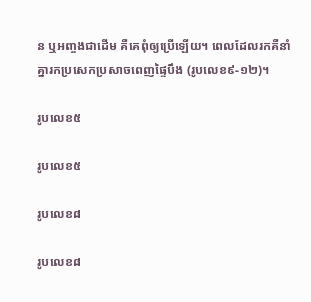ន ឬអញ្ចងជាដើម គឺគេពុំឲ្យប្រើឡើយ។ ពេលដែលរកគឺនាំគ្នារកប្រសេកប្រសាចពេញផ្ទៃបឹង (រូបលេខ៩-១២)។

រូបលេខ៥

រូបលេខ៥

រូបលេខ៨

រូបលេខ៨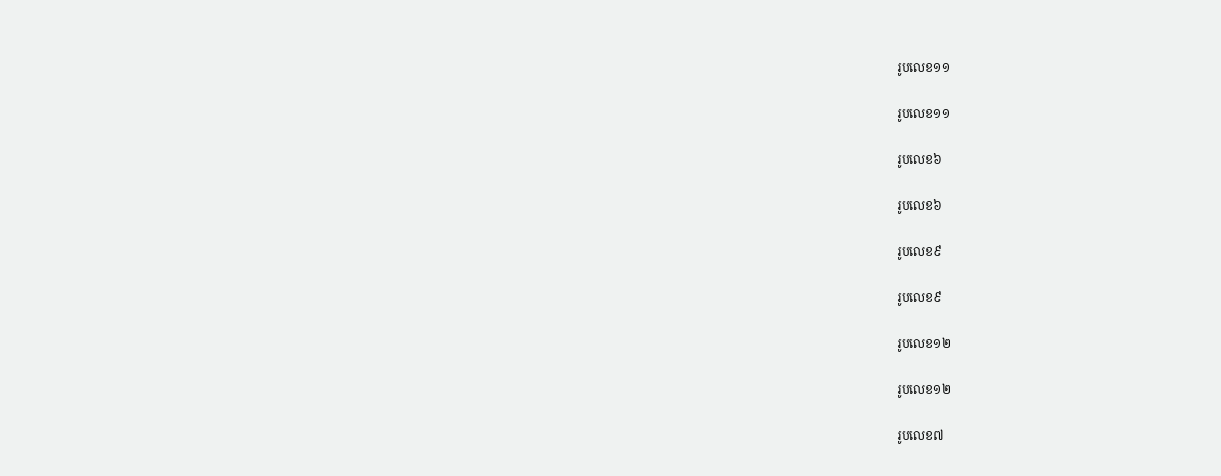រូបលេខ១១

រូបលេខ១១

រូបលេខ៦

រូបលេខ៦

រូបលេខ៩

រូបលេខ៩

រូបលេខ១២

រូបលេខ១២

រូបលេខ៧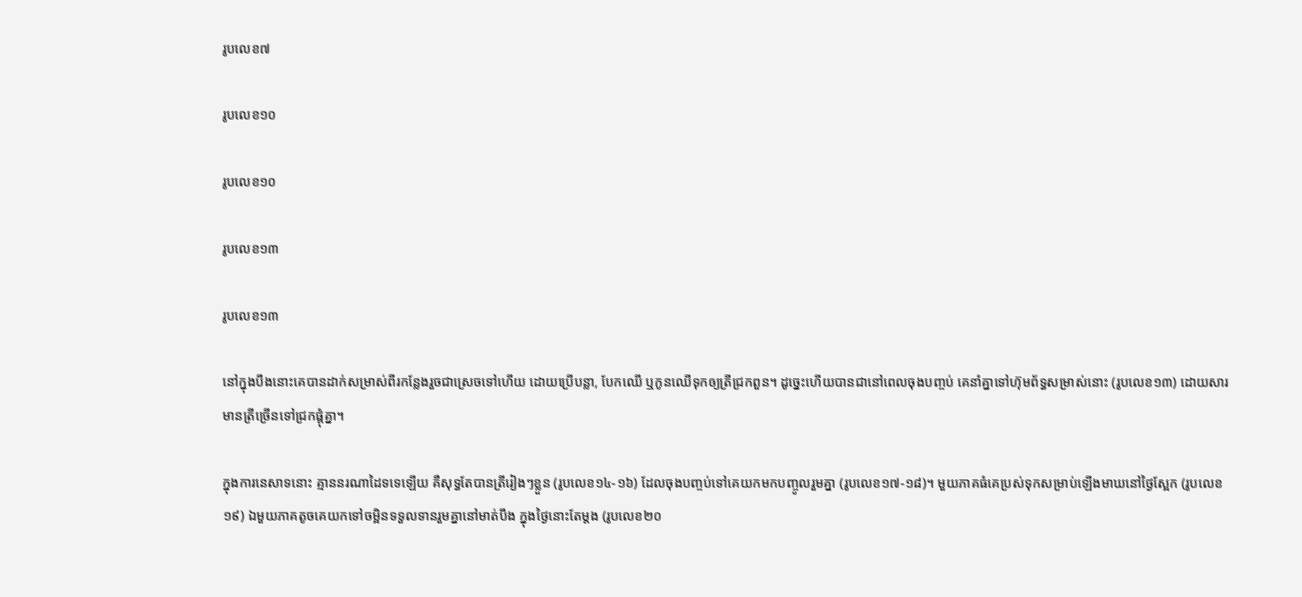រូបលេខ៧

រូបលេខ១០

រូបលេខ១០

រូបលេខ១៣

រូបលេខ១៣

នៅក្នុងបឹងនោះគេបានដាក់សម្រាស់ពីរកន្លែងរួចជាស្រេចទៅហើយ ដោយប្រើបន្លា, បែកឈើ ឬកូនឈើទុកឲ្យត្រីជ្រកពួន។ ដូច្នេះហើយបានជានៅពេលចុងបញ្ចប់ គេនាំគ្នាទៅហ៊ុមព័ទ្ធសម្រាស់នោះ (រូបលេខ១៣) ដោយសារមានត្រីច្រើនទៅជ្រកផ្តុំគ្នា។

ក្នុងការនេសាទនោះ គ្មាននរណាដៃទទេឡើយ គឺសុទ្ធតែបានត្រីរៀងៗខ្លួន (រូបលេខ១៤-១៦) ដែលចុងបញ្ចប់ទៅគេយកមកបញ្ចូលរួមគ្នា (រូបលេខ១៧-១៨)។ មួយភាគធំគេប្រស់ទុកសម្រាប់ឡើងមាឃនៅថ្ងៃស្អែក (រូបលេខ១៩) ឯមួយភាគតូចគេយកទៅចម្អិនទទួលទានរួមគ្នានៅមាត់បឹង ក្នុងថ្ងៃនោះតែម្តង (រូបលេខ២០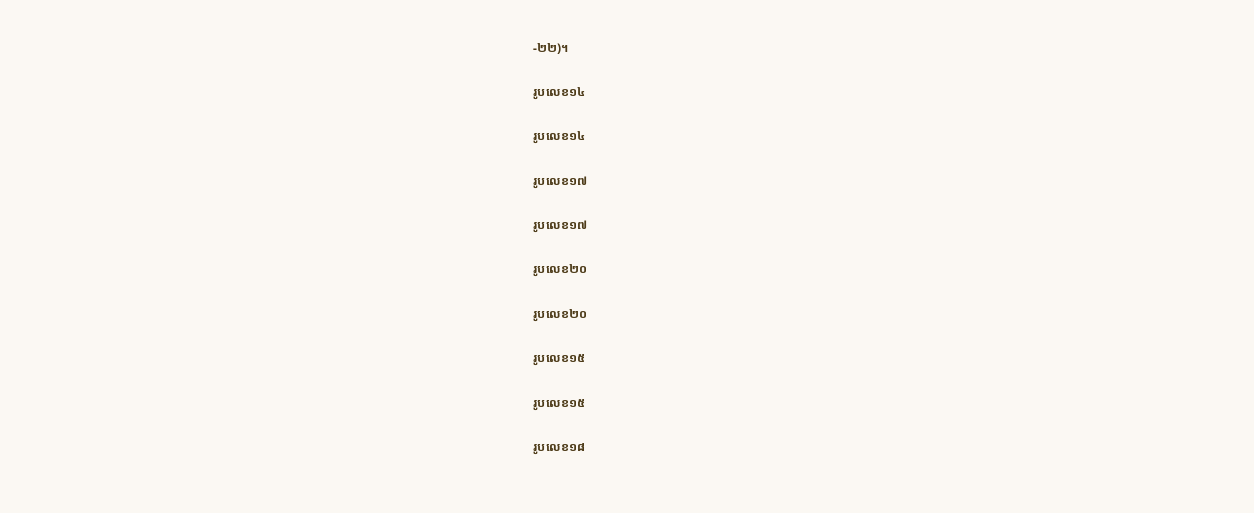-២២)។

រូបលេខ១៤

រូបលេខ១៤

រូបលេខ១៧

រូបលេខ១៧

រូបលេខ២០

រូបលេខ២០

រូបលេខ១៥

រូបលេខ១៥

រូបលេខ១៨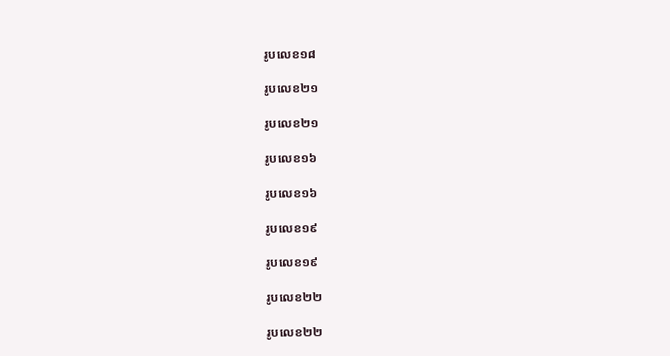រូបលេខ១៨

រូបលេខ២១

រូបលេខ២១

រូបលេខ១៦

រូបលេខ១៦

រូបលេខ១៩

រូបលេខ១៩

រូបលេខ២២

រូបលេខ២២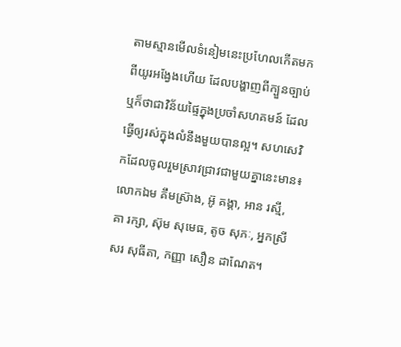តាមស្មានមើលទំនៀមនេះប្រហែលកើតមកពីយូរអង្វែងហើយ ដែលបង្ហាញពីក្បួនច្បាប់ ឬក៏ថាជាវិន័យផ្ទៃក្នុងប្រចាំសហគមន៍ ដែលធ្វើឲ្យរស់ក្នុងលំនឹងមួយបានល្អ។ សហសេវិកដែលចូលរួមស្រាវជ្រាវជាមួយគ្នានេះមាន៖ លោកឯម គឹមស្រ៊ាង, អ៊ូ គង្គា, អាន រស្មី, គា រក្សា, ស៊ុម សុមេធ, តូច សុភៈ, អ្នកស្រី សរ សុធីតា, កញ្ញា សឿន ដាណែត។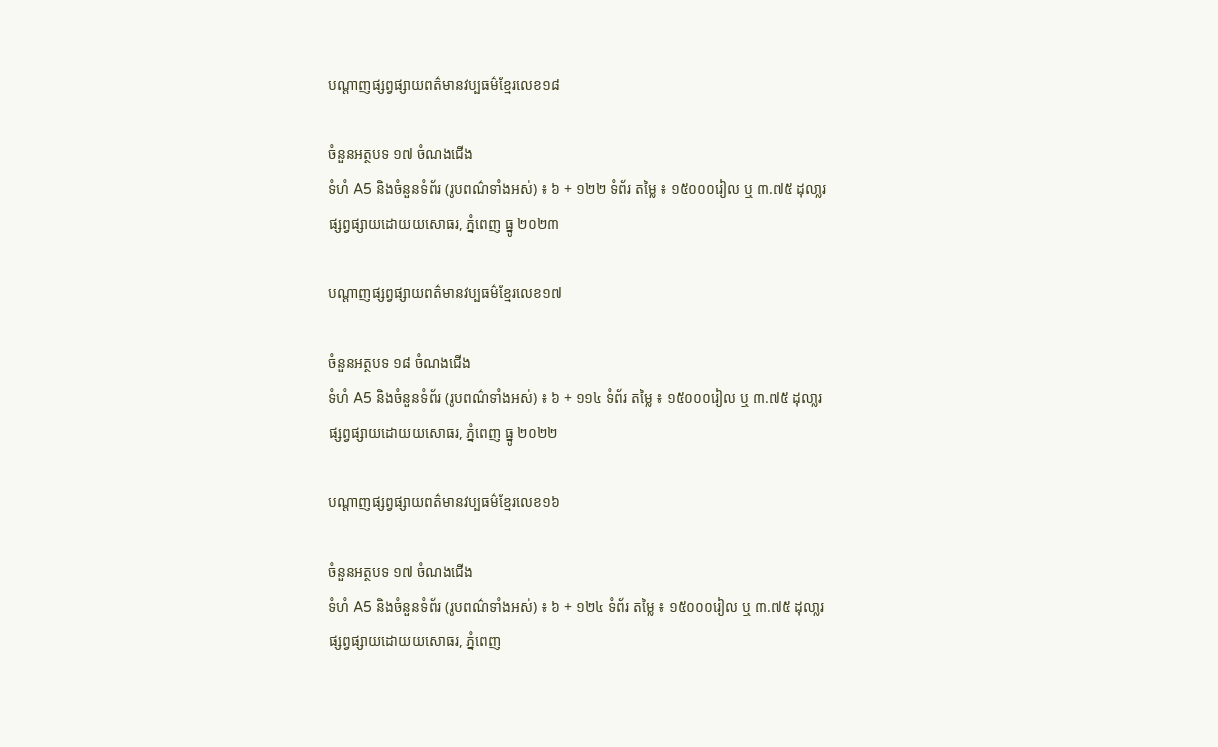បណ្តាញផ្សព្វផ្សាយពត៌មានវប្បធម៌ខ្មែរលេខ១៨

ចំនួនអត្ថបទ ១៧ ចំណងជើង
ទំហំ A5 និងចំនួនទំព័រ (រូបពណ៌ទាំងអស់) ៖ ៦ + ១២២ ទំព័រ តម្លៃ ៖ ១៥០០០រៀល ឬ ៣.៧៥ ដុលា្លរ
ផ្សព្វផ្សាយដោយយសោធរ, ភ្នំពេញ ធ្នូ ២០២៣

បណ្តាញផ្សព្វផ្សាយពត៌មានវប្បធម៌ខ្មែរលេខ១៧

ចំនួនអត្ថបទ ១៨ ចំណងជើង
ទំហំ A5 និងចំនួនទំព័រ (រូបពណ៌ទាំងអស់) ៖ ៦ + ១១៤ ទំព័រ តម្លៃ ៖ ១៥០០០រៀល ឬ ៣.៧៥ ដុលា្លរ
ផ្សព្វផ្សាយដោយយសោធរ, ភ្នំពេញ ធ្នូ ២០២២

បណ្តាញផ្សព្វផ្សាយពត៌មានវប្បធម៌ខ្មែរលេខ១៦

ចំនួនអត្ថបទ ១៧ ចំណងជើង
ទំហំ A5 និងចំនួនទំព័រ (រូបពណ៌ទាំងអស់) ៖ ៦ + ១២៤ ទំព័រ តម្លៃ ៖ ១៥០០០រៀល ឬ ៣.៧៥ ដុលា្លរ
ផ្សព្វផ្សាយដោយយសោធរ, ភ្នំពេញ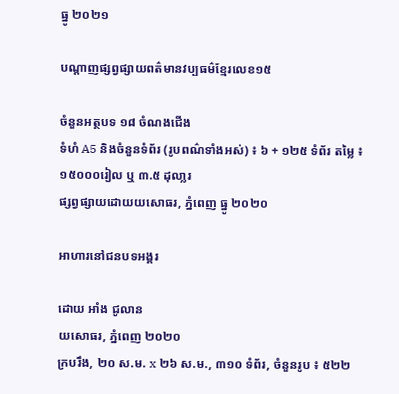ធ្នូ ២០២១

បណ្តាញផ្សព្វផ្សាយពត៌មានវប្បធម៌ខ្មែរលេខ១៥

ចំនួនអត្ថបទ ១៨ ចំណងជើង
ទំហំ A5 និងចំនួនទំព័រ (រូបពណ៌ទាំងអស់) ៖ ៦ + ១២៥ ទំព័រ តម្លៃ ៖ ១៥០០០រៀល ឬ ៣.៥ ដុលា្លរ
ផ្សព្វផ្សាយដោយយសោធរ, ភ្នំពេញ ធ្នូ ២០២០

អាហារនៅជនបទអង្គរ

ដោយ អាំង ជូលាន
យសោធរ, ភ្នំពេញ ២០២០
ក្របរឹង, ២០ ស.ម. x ២៦ ស.ម., ៣១០ ទំព័រ, ចំនួនរូប ៖ ៥២២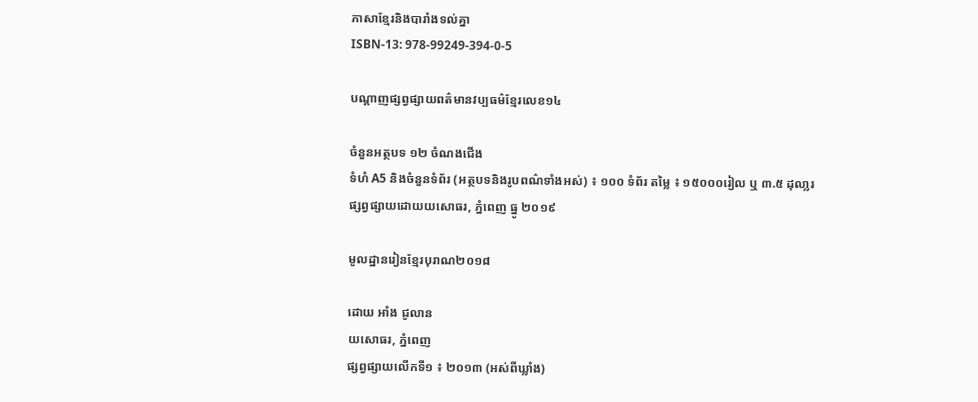ភាសាខ្មែរនិងបារាំងទល់គ្នា
ISBN-13: 978-99249-394-0-5

បណ្តាញផ្សព្វផ្សាយពត៌មានវប្បធម៌ខ្មែរលេខ១៤

ចំនួនអត្ថបទ ១២ ចំណងជើង
ទំហំ A5 និងចំនួនទំព័រ (អត្ថបទនិងរូបពណ៌ទាំងអស់) ៖ ១០០ ទំព័រ តម្លៃ ៖ ១៥០០០រៀល ឬ ៣.៥ ដុលា្លរ
ផ្សព្វផ្សាយដោយយសោធរ, ភ្នំពេញ ធ្នូ ២០១៩

មូលដ្ឋានរៀនខ្មែរបុរាណ២០១៨

ដោយ អាំង ជូលាន
យសោធរ, ភ្នំពេញ
ផ្សព្វផ្សាយលើកទី១ ៖ ២០១៣ (អស់ពីឃ្លាំង)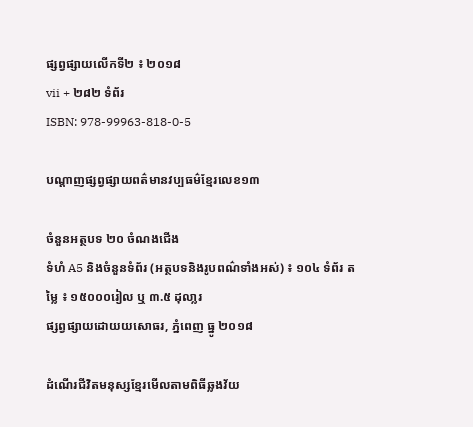ផ្សព្វផ្សាយលើកទី២ ៖ ២០១៨
vii + ២៨២ ទំព័រ
ISBN: 978-99963-818-0-5

បណ្តាញផ្សព្វផ្សាយពត៌មានវប្បធម៌ខ្មែរលេខ១៣

ចំនួនអត្ថបទ ២០ ចំណងជើង
ទំហំ A5 និងចំនួនទំព័រ (អត្ថបទនិងរូបពណ៌ទាំងអស់) ៖ ១០៤ ទំព័រ តម្លៃ ៖ ១៥០០០រៀល ឬ ៣.៥ ដុលា្លរ
ផ្សព្វផ្សាយដោយយសោធរ, ភ្នំពេញ ធ្នូ ២០១៨

ដំណើរជីវិតមនុស្សខ្មែរមើលតាមពិធីឆ្លងវ័យ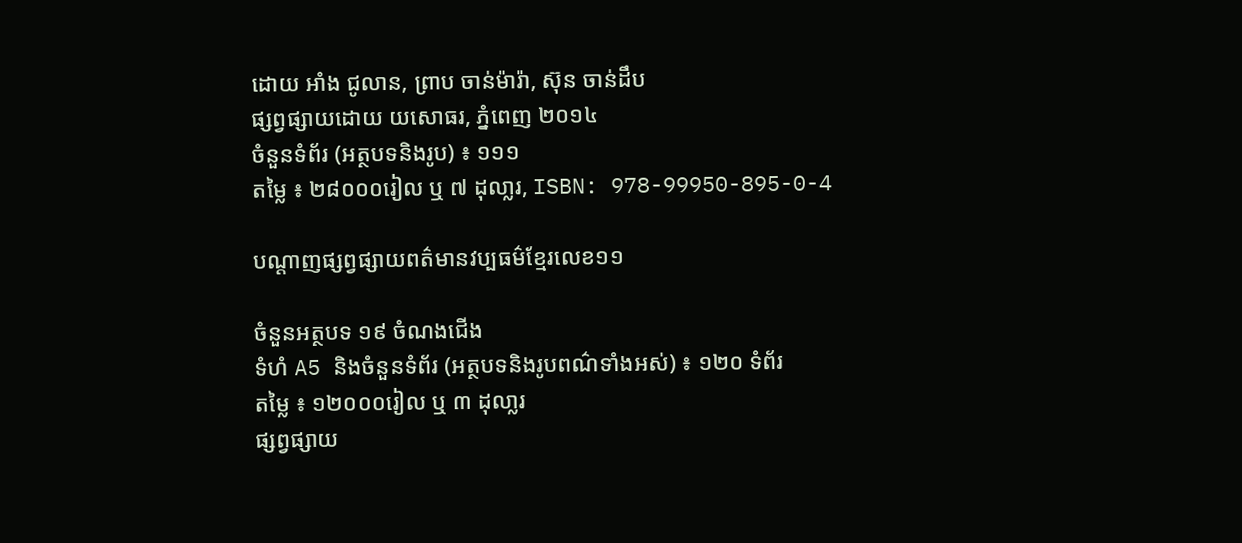ដោយ អាំង ជូលាន, ព្រាប ចាន់ម៉ារ៉ា, ស៊ុន ចាន់ដឹប
ផ្សព្វផ្សាយដោយ យសោធរ, ភ្នំពេញ ២០១៤
ចំនួនទំព័រ (អត្ថបទនិងរូប) ៖ ១១១
តម្លៃ ៖ ២៨០០០រៀល ឬ ៧ ដុលា្លរ, ISBN: 978-99950-895-0-4

បណ្តាញផ្សព្វផ្សាយពត៌មានវប្បធម៌ខ្មែរលេខ១១

ចំនួនអត្ថបទ ១៩ ចំណងជើង
ទំហំ A5 និងចំនួនទំព័រ (អត្ថបទនិងរូបពណ៌ទាំងអស់) ៖ ១២០ ទំព័រ
តម្លៃ ៖ ១២០០០រៀល ឬ ៣ ដុលា្លរ
ផ្សព្វផ្សាយ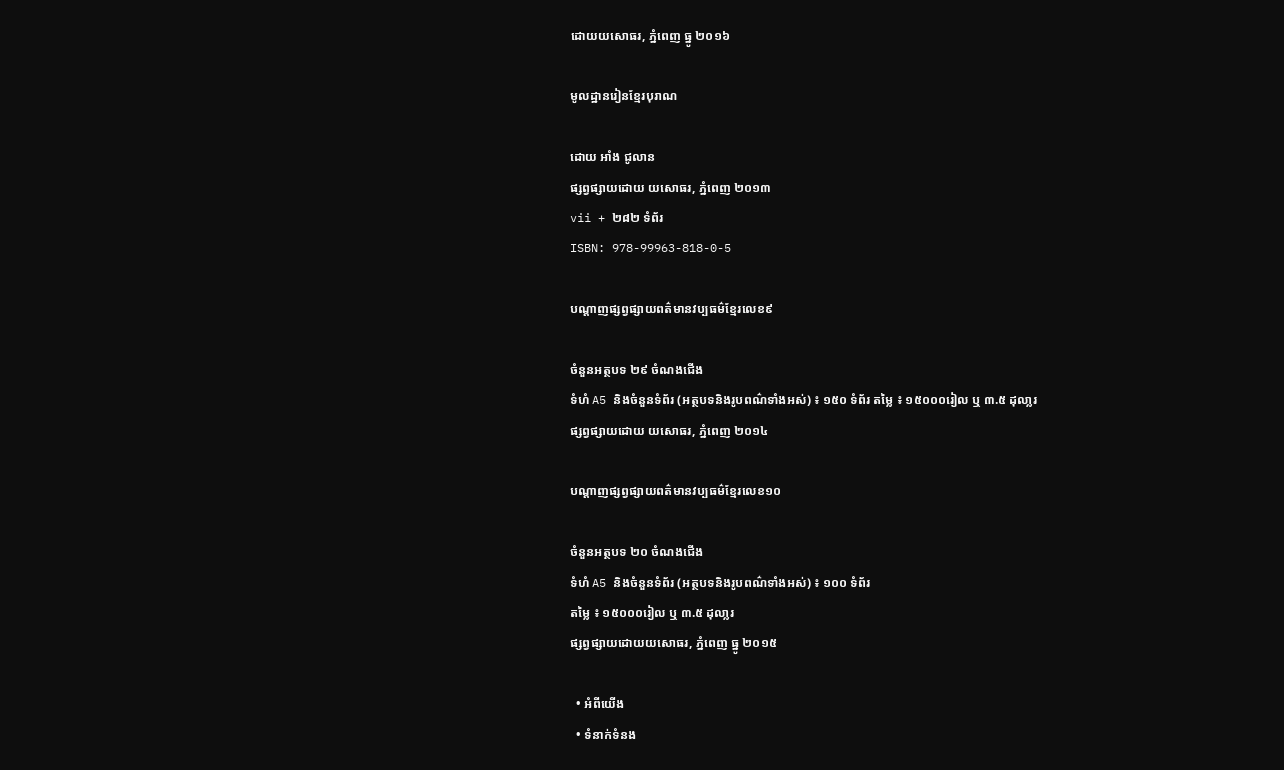ដោយយសោធរ, ភ្នំពេញ ធ្នូ ២០១៦

មូលដ្ឋានរៀនខ្មែរបុរាណ

ដោយ អាំង ជូលាន
ផ្សព្វផ្សាយដោយ យសោធរ, ភ្នំពេញ ២០១៣
vii + ២៨២ ទំព័រ
ISBN: 978-99963-818-0-5

បណ្តាញផ្សព្វផ្សាយពត៌មានវប្បធម៌ខ្មែរលេខ៩

ចំនួនអត្ថបទ ២៩ ចំណងជើង
ទំហំ A5 និងចំនួនទំព័រ (អត្ថបទនិងរូបពណ៌ទាំងអស់) ៖ ១៥០ ទំព័រ តម្លៃ ៖ ១៥០០០រៀល ឬ ៣.៥ ដុលា្លរ
ផ្សព្វផ្សាយដោយ យសោធរ, ភ្នំពេញ ២០១៤

បណ្តាញផ្សព្វផ្សាយពត៌មានវប្បធម៌ខ្មែរលេខ១០

ចំនួនអត្ថបទ ២០ ចំណងជើង
ទំហំ A5 និងចំនួនទំព័រ (អត្ថបទនិងរូបពណ៌ទាំងអស់) ៖ ១០០ ទំព័រ
តម្លៃ ៖ ១៥០០០រៀល ឬ ៣.៥ ដុលា្លរ
ផ្សព្វផ្សាយដោយយសោធរ, ភ្នំពេញ ធ្នូ ២០១៥

  • អំពីយើង
  • ទំនាក់ទំនង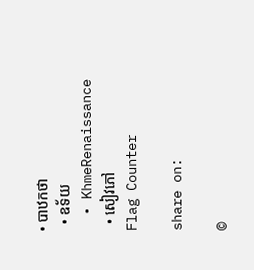• បាឋកថា
  • ឧទ័យ
  • KhmeRenaissance
  • សៀវភៅ
Flag Counter

share on:

©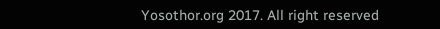Yosothor.org 2017. All right reserved